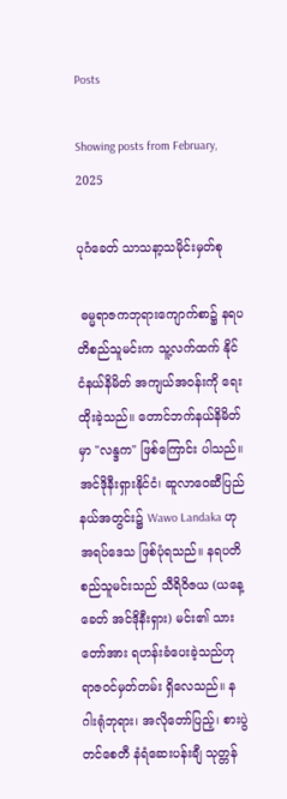Posts

Showing posts from February, 2025

ပုဂံခေတ် သာသနာ့သမိုင်းမှတ်စု

 ဓမ္မရာဇကဘုရားကျောက်စာ၌ နရပတိစည်သူမင်းက သူ့လက်ထက် နိုင်ငံနယ်နိမိတ် အကျယ်အဝန်းကို ရေးထိုးခဲ့သည်။ တောင်ဘက်နယ်နိမိတ်မှာ "လန္ဒက" ဖြစ်ကြောင်း ပါသည်။ အင်ဒိုနီးရှားနိုင်ငံ၊ ဆူလာဝေဆီပြည်နယ်အတွင်း၌ Wawo Landaka ဟု အရပ်ဒေသ ဖြစ်ပုံရသည်။ နရပတိစည်သူမင်းသည် သီရိဝိဇယ (ယနေ့ခေတ် အင်ဒိုနီးရှား) မင်း၏ သားတော်အား ရဟန်းခံပေးခဲ့သည်ဟု ရာဇဝင်မှတ်တမ်း ရှိလေသည်။ နဂါးရုံဘုရား၊ အလိုတော်ပြည့်၊ စားပွဲတင်စေတီ နံရံဆေးပန်းချီ သုတ္တန်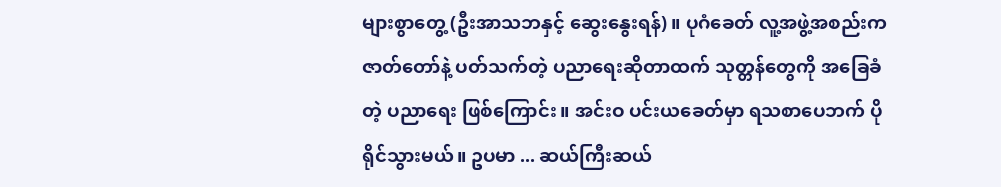များစွာတွေ့ (ဦးအာသဘနှင့် ဆွေးနွေးရန်) ။ ပုဂံခေတ် လူ့အဖွဲ့အစည်းက ဇာတ်တော်နဲ့ ပတ်သက်တဲ့ ပညာရေးဆိုတာထက် သုတ္တန်တွေကို အခြေခံတဲ့ ပညာရေး ဖြစ်ကြောင်း။ အင်းဝ ပင်းယခေတ်မှာ ရသစာပေဘက် ပိုရိုင်သွားမယ်။ ဥပမာ ... ဆယ်ကြီးဆယ်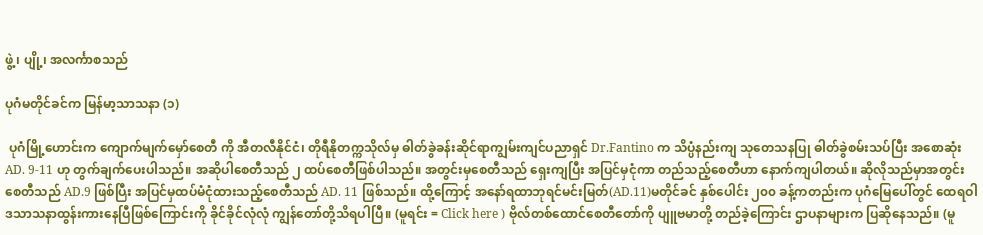ဖွဲ့၊ ပျို့၊ အလင်္ကာစသည်

ပုဂံမတိုင်ခင်က မြန်မာ့သာသနာ (၁)

 ပုဂံမြို့ဟောင်းက ကျောက်မျက်မှော်စေတီ ကို အီတလီနိုင်ငံ၊ တိုရီနိုတက္ကသိုလ်မှ ဓါတ်ခွဲခန်းဆိုင်ရာကျွမ်းကျင်ပညာရှင် Dr.Fantino က သိပ္ပံနည်းကျ သုတေသနပြု ဓါတ်ခွဲစမ်းသပ်ပြီး အစောဆုံး AD. 9-11 ဟု တွက်ချက်ပေးပါသည်။ အဆိုပါစေတီသည် ၂ ထပ်စေတီဖြစ်ပါသည်။ အတွင်းမှစေတီသည် ရှေးကျပြီး အပြင်မှငုံကာ တည်သည့်စေတီဟာ နောက်ကျပါတယ်။ ဆိုလိုသည်မှာအတွင်းစေတီသည် AD.9 ဖြစ်ပြီး အပြင်မှထပ်မံငုံထားသည့်စေတီသည် AD. 11 ဖြစ်သည်။ ထို့ကြောင့် အနော်ရထာဘုရင်မင်းမြတ်(AD.11)မတိုင်ခင် နှစ်ပေါင်း ၂၀၀ ခန့်ကတည်းက ပုဂံမြေပေါ်တွင် ထေရဝါဒသာသနာထွန်းကားနေပြီဖြစ်ကြောင်းကို ခိုင်ခိုင်လုံလုံ ကျွန်တော်တို့သိရပါပြီ။ (မူရင်း = Click here ) ဗိုလ်တစ်ထောင်စေတီတော်ကို ပျူဗမာတို့ တည်ခဲ့ကြောင်း ဌာပနာများက ပြဆိုနေသည်။ (မူ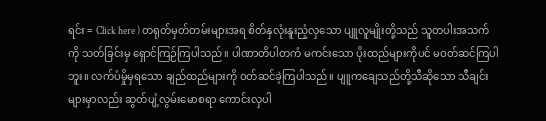ရင်း = Click here ) တရုတ်မှတ်တမ်းများအရ စိတ်နှလုံးနူးညံ့လှသော ပျူလူမျိုးတို့သည် သူတပါးအသက်ကို သတ်ခြင်းမှ ရှောင်ကြဉ်ကြပါသည်။ ပါဏာတိပါတကံ မကင်းသော ပိုးထည်များကိုပင် မဝတ်ဆင်ကြပါဘူး။ လက်ပံမှိုမှရသော ချည်ထည်များကို ဝတ်ဆင်ခဲ့ကြပါသည်။ ပျူကချေသည်တို့သီဆိုသော သီချင်းများမှာလည်း ဆွတ်ပျံ့လွမ်းမောစရာ ကောင်းလှပါ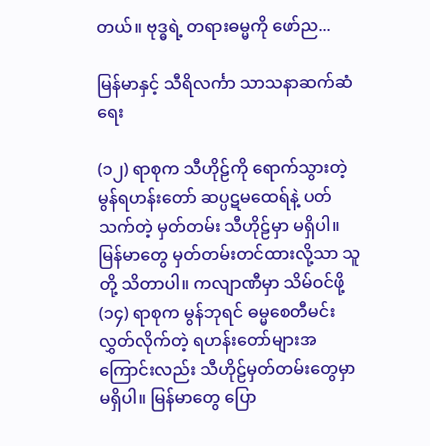တယ်။ ဗုဒ္ဓရဲ့ တရားဓမ္မကို ဖော်ည...

မြန်မာနှင့် သီရိလင်္ကာ သာသနာဆက်ဆံရေး

(၁၂) ရာစုက သီဟိုဠ်ကို ရောက်သွားတဲ့ မွန်ရဟန်းတော် ဆပ္ပဋမထေရ်နဲ့ ပတ်သက်တဲ့ မှတ်တမ်း သီဟိုဠ်မှာ မရှိပါ။ မြန်မာတွေ မှတ်တမ်းတင်ထားလို့သာ သူတို့ သိတာပါ။ ကလျာဏီမှာ သိမ်ဝင်ဖို့ (၁၄) ရာစုက မွန်ဘုရင် ဓမ္မစေတီမင်း လွှတ်လိုက်တဲ့ ရဟန်းတော်များအကြောင်းလည်း သီဟိုဠ်မှတ်တမ်းတွေမှာ မရှိပါ။ မြန်မာတွေ ပြော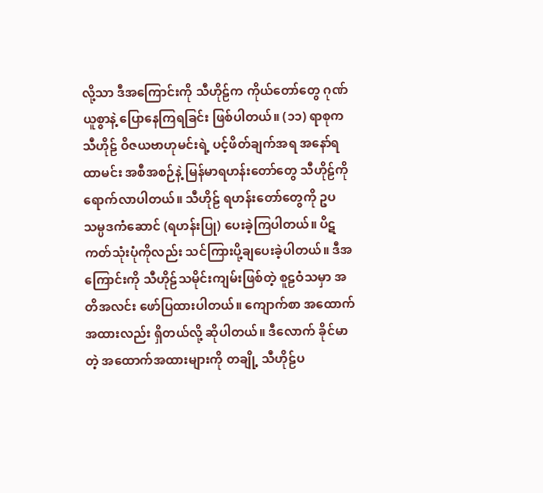လို့သာ ဒီအကြောင်းကို သီဟိုဠ်က ကိုယ်တော်တွေ ဂုဏ်ယူစွာနဲ့ ပြောနေကြရခြင်း ဖြစ်ပါတယ်။ (၁၁) ရာစုက သီဟိုဠ် ဝိဇယဗာဟုမင်းရဲ့ ပင့်ဖိတ်ချက်အရ အနော်ရထာမင်း အစီအစဉ်နဲ့ မြန်မာရဟန်းတော်တွေ သီဟိုဠ်ကို ရောက်လာပါတယ်။ သီဟိုဠ် ရဟန်းတော်တွေကို ဥပသမ္ပဒကံဆောင် (ရဟန်းပြု) ပေးခဲ့ကြပါတယ်။ ပိဋကတ်သုံးပုံကိုလည်း သင်ကြားပို့ချပေးခဲ့ပါတယ်။ ဒီအကြောင်းကို သီဟိုဠ်သမိုင်းကျမ်းဖြစ်တဲ့ စူဠဝံသမှာ အတိအလင်း ဖော်ပြထားပါတယ်။ ကျောက်စာ အထောက်အထားလည်း ရှိတယ်လို့ ဆိုပါတယ်။ ဒီလောက် ခိုင်မာတဲ့ အထောက်အထားများကို တချို့ သီဟိုဠ်ပ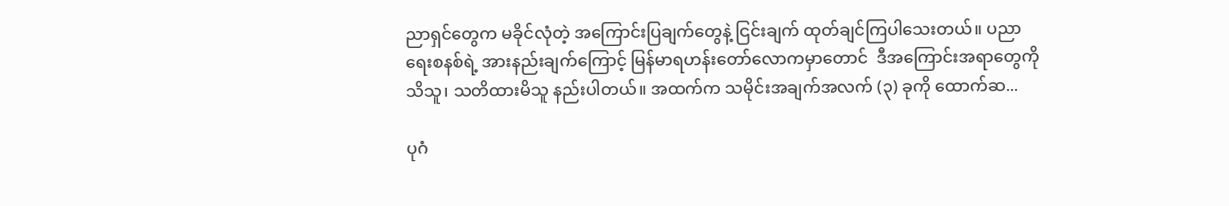ညာရှင်တွေက မခိုင်လုံတဲ့ အကြောင်းပြချက်တွေနဲ့ ငြင်းချက် ထုတ်ချင်ကြပါသေးတယ်။ ပညာရေးစနစ်ရဲ့ အားနည်းချက်ကြောင့် မြန်မာရဟန်းတော်လောကမှာတောင်  ဒီအကြောင်းအရာတွေကို သိသူ၊ သတိထားမိသူ နည်းပါတယ်။ အထက်က သမိုင်းအချက်အလက် (၃) ခုကို ထောက်ဆ...

ပုဂံ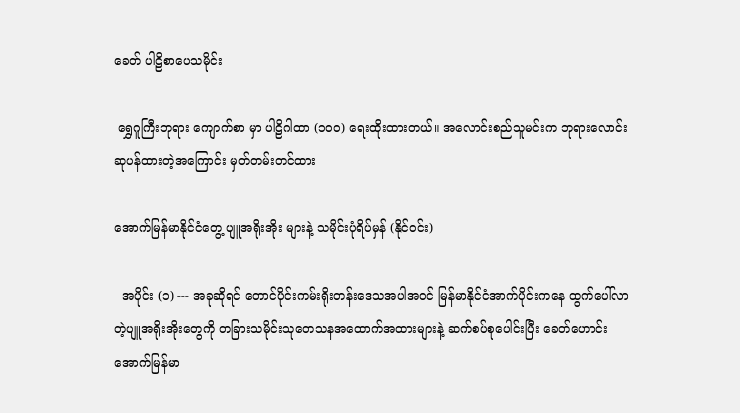ခေတ် ပါဠိစာပေသမိုင်း

 ရွှေဂူကြီးဘုရား ကျောက်စာ မှာ ပါဠိဂါထာ (၁၀၀) ရေးထိုးထားတယ်။ အလောင်းစည်သူမင်းက ဘုရားလောင်းဆုပန်ထားတဲ့အကြောင်း မှတ်တမ်းတင်ထား

အောက်မြန်မာနိုင်ငံတွေ့ ပျူအရိုးအိုး များနဲ့ သမိုင်းပုံရိပ်မှန် (နိုင်ဝင်း)

  အပိုင်း (၁) --- အခုဆိုရင် တောင်ပိုင်းကမ်းရိုးတန်းဒေသအပါအဝင် မြန်မာနိုင်ငံအာက်ပိုင်းကနေ ထွက်ပေါ်လာတဲ့ပျူအရိုးအိုးတွေကို တခြားသမိုင်းသုတေသနအထောက်အထားများနဲ့ ဆက်စပ်စုပေါင်းပြီး ခေတ်ဟောင်းအောက်မြန်မာ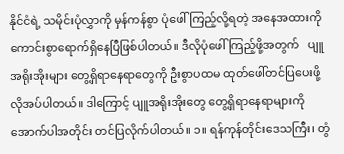နိုင်ငံရဲ့ သမိုင်းပုံလွှာကို မှန်ကန်စွာ ပုံဖေါ်ကြည့်လို့ရတဲ့ အနေအထားကို ကောင်းစွာရောက်ရှိနေပြီဖြစ်ပါတယ်။ ဒီလိုပုံဖေါ်ကြည့်ဖို့အတွက်   ပျူအရိုးအိုးများ တွေ့ရှိရာနေရာတွေကို ဦးစွာပထမ ထုတ်ဖေါ်တင်ပြပေးဖို့ လိုအပ်ပါတယ်။ ဒါကြောင့် ပျူအရိုးအိုးတွေ တွေ့ရှိရာနေရာများကို အောက်ပါအတိုင်း တင်ပြလိုက်ပါတယ်။ ၁။ ရန်ကုန်တိုင်းဒေသကြီး၊ တွံ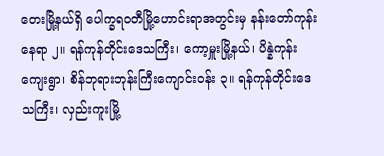တေးမြို့နယ်ရှိ ပေါက္ခရဝတီမြို့ဟောင်းရာအတွင်းမှ နန်းတော်ကုန်းနေရာ ၂။ ရန်ကုန်တိုင်းဒေသကြီး၊ ကော့မှူးမြို့နယ်၊ ပိန္နဲကုန်းကျေးရွာ၊ စိန်ဘုရားဘုန်းကြီးကျောင်းဝန်း ၃။ ရန်ကုန်တိုင်းဒေသကြီး၊ လှည်းကူးမြို့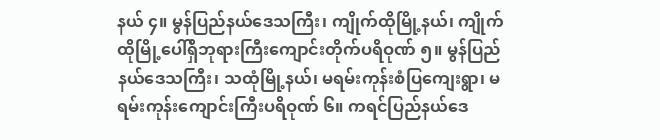နယ် ၄။ မွန်ပြည်နယ်ဒေသကြီး၊ ကျိုက်ထိုမြို့နယ်၊ ကျိုက်ထိုမြို့ပေါ်ရှိဘုရားကြီးကျောင်းတိုက်ပရိဝုဏ် ၅။ မွန်ပြည်နယ်ဒေသကြီး၊ သထုံမြို့နယ်၊ မရမ်းကုန်းစံပြကျေးရွာ၊ မရမ်းကုန်းကျောင်းကြီးပရိဝုဏ် ၆။ ကရင်ပြည်နယ်ဒေ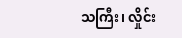သကြီး၊ လှိုင်း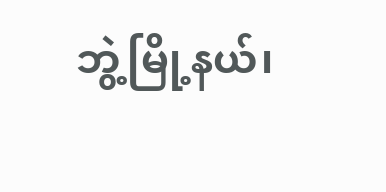ဘွဲ့မြို့နယ်၊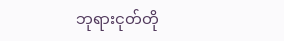ဘုရားငုတ်တို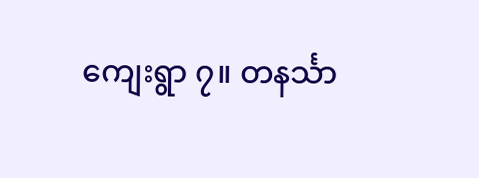ကျေးရွာ ၇။ တနင်္သာ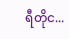ရီတိုင...